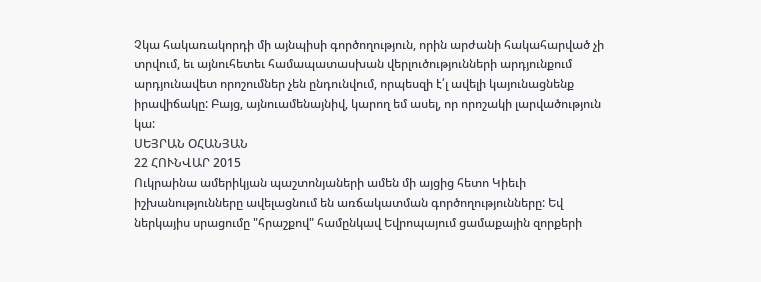Չկա հակառակորդի մի այնպիսի գործողություն, որին արժանի հակահարված չի տրվում, եւ այնուհետեւ համապատասխան վերլուծությունների արդյունքում արդյունավետ որոշումներ չեն ընդունվում, որպեսզի է՛լ ավելի կայունացնենք իրավիճակը: Բայց, այնուամենայնիվ, կարող եմ ասել, որ որոշակի լարվածություն կա:
ՍԵՅՐԱՆ ՕՀԱՆՅԱՆ
22 ՀՈՒՆՎԱՐ 2015
Ուկրաինա ամերիկյան պաշտոնյաների ամեն մի այցից հետո Կիեւի իշխանությունները ավելացնում են առճակատման գործողությունները: Եվ ներկայիս սրացումը "հրաշքով" համընկավ Եվրոպայում ցամաքային զորքերի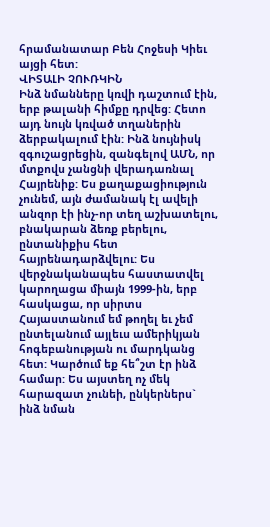հրամանատար Բեն Հոջեսի Կիեւ այցի հետ:
ՎԻՏԱԼԻ ՉՈՒՌԿԻՆ
Ինձ նմանները կռվի դաշտում էին, երբ թալանի հիմքը դրվեց: Հետո այդ նույն կռված տղաներին ձերբակալում էին: Ինձ նույնիսկ զգուշացրեցին, զանգելով ԱՄՆ, որ մտքովս չանցնի վերադառնալ Հայրենիք: Ես քաղաքացիություն չունեմ, այն ժամանակ էլ ավելի անզոր էի ինչ-որ տեղ աշխատելու, բնակարան ձեռք բերելու, ընտանիքիս հետ հայրենադարձվելու: Ես վերջնականապես հաստատվել կարողացա միայն 1999-ին, երբ հասկացա, որ սիրտս Հայաստանում եմ թողել եւ չեմ ընտելանում այլեւս ամերիկյան հոգեբանության ու մարդկանց հետ: Կարծում եք հե՞շտ էր ինձ համար: Ես այստեղ ոչ մեկ հարազատ չունեի, ընկերներս` ինձ նման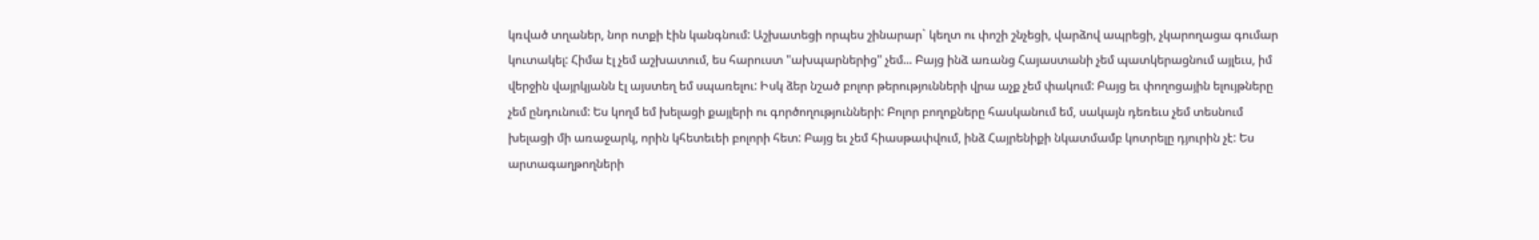կռված տղաներ, նոր ոտքի էին կանգնում: Աշխատեցի որպես շինարար` կեղտ ու փոշի շնչեցի, վարձով ապրեցի, չկարողացա գումար կուտակել: Հիմա էլ չեմ աշխատում, ես հարուստ "ախպարներից" չեմ... Բայց ինձ առանց Հայաստանի չեմ պատկերացնում այլեւս, իմ վերջին վայրկյանն էլ այստեղ եմ սպառելու: Իսկ ձեր նշած բոլոր թերությունների վրա աչք չեմ փակում: Բայց եւ փողոցային ելույթները չեմ ընդունում: Ես կողմ եմ խելացի քայլերի ու գործողությունների: Բոլոր բողոքները հասկանում եմ, սակայն դեռեւս չեմ տեսնում խելացի մի առաջարկ, որին կհետեւեի բոլորի հետ: Բայց եւ չեմ հիասթափվում, ինձ Հայրենիքի նկատմամբ կոտրելը դյուրին չէ: Ես արտագաղթողների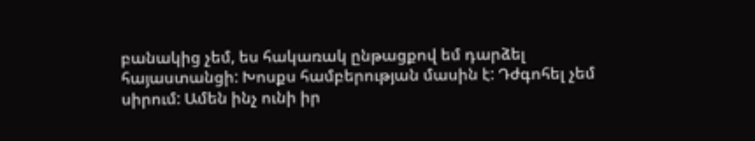բանակից չեմ, ես հակառակ ընթացքով եմ դարձել հայաստանցի: Խոսքս համբերության մասին է: Դժգոհել չեմ սիրում: Ամեն ինչ ունի իր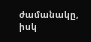ժամանակը, իսկ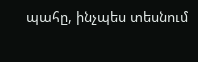պահը, ինչպես տեսնում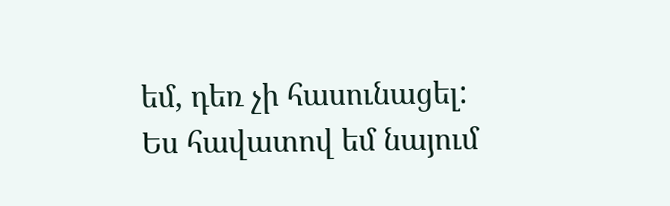եմ, դեռ չի հասունացել: Ես հավատով եմ նայում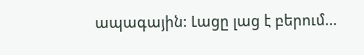ապագային: Լացը լաց է բերում...